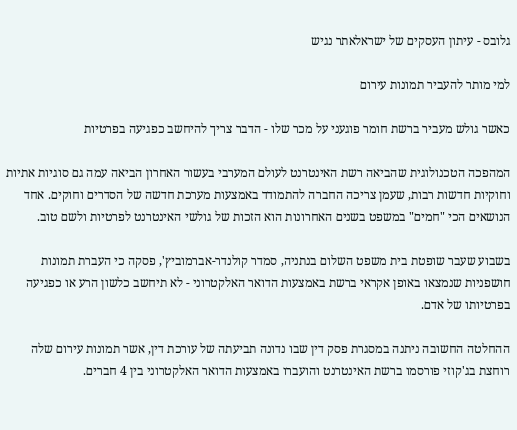גלובס - עיתון העסקים של ישראלאתר נגיש

למי מותר להעביר תמונות עירום

כאשר גולש מעביר ברשת חומר פוגעני על מכר שלו - הדבר צריך להיחשב כפגיעה בפרטיות

המהפכה הטכנולוגית שהביאה רשת האינטרנט לעולם המערבי בעשור האחרון הביאה עמה גם סוגיות אתיות וחוקיות חדשות רבות, שעמן צריכה החברה להתמודד באמצעות מערכת חדשה של הסדרים וחוקים. אחד הנושאים הכי "חמים" במשפט בשנים האחרונות הוא הזכות של גולשי האינטרנט לפרטיות ולשם טוב.

בשבוע שעבר שופטת בית משפט השלום בנתניה, סמדר קולנדר-אברמוביץ', פסקה כי העברת תמונות חושפניות שנמצאו באופן אקראי ברשת באמצעות הדואר האלקטרוני - לא תיחשב כלשון הרע או כפגיעה בפרטיותו של אדם.

ההחלטה החשובה ניתנה במסגרת פסק דין שבו נדונה תביעתה של עורכת דין, אשר תמונות עירום שלה רוחצת בג'קוזי פורסמו ברשת האינטרנט והועברו באמצעות הדואר האלקטרוני בין 4 חברים.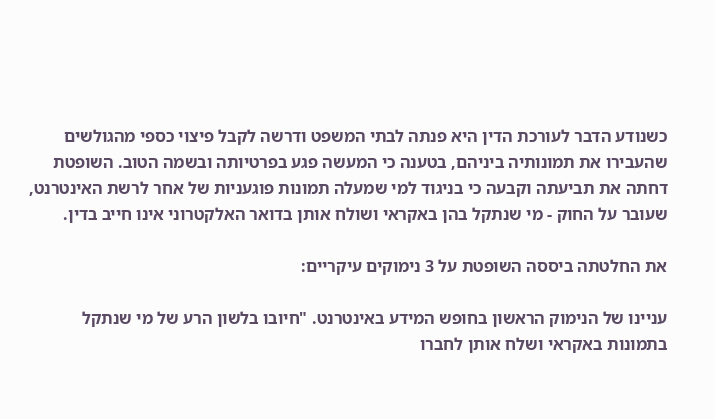כשנודע הדבר לעורכת הדין היא פנתה לבתי המשפט ודרשה לקבל פיצוי כספי מהגולשים שהעבירו את תמונותיה ביניהם, בטענה כי המעשה פגע בפרטיותה ובשמה הטוב. השופטת דחתה את תביעתה וקבעה כי בניגוד למי שמעלה תמונות פוגעניות של אחר לרשת האינטרנט, שעובר על החוק - מי שנתקל בהן באקראי ושולח אותן בדואר האלקטרוני אינו חייב בדין.

את החלטתה ביססה השופטת על 3 נימוקים עיקריים:

עניינו של הנימוק הראשון בחופש המידע באינטרנט. "חיובו בלשון הרע של מי שנתקל בתמונות באקראי ושלח אותן לחברו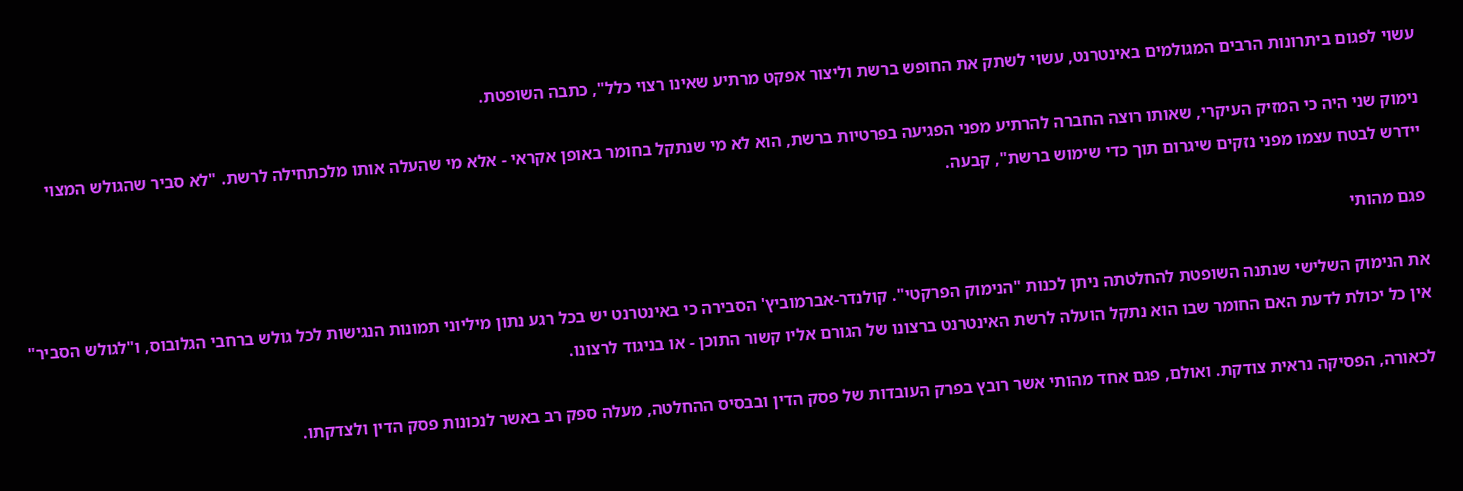עשוי לפגום ביתרונות הרבים המגולמים באינטרנט, עשוי לשתק את החופש ברשת וליצור אפקט מרתיע שאינו רצוי כלל", כתבה השופטת.

נימוק שני היה כי המזיק העיקרי, שאותו רוצה החברה להרתיע מפני הפגיעה בפרטיות ברשת, הוא לא מי שנתקל בחומר באופן אקראי - אלא מי שהעלה אותו מלכתחילה לרשת. "לא סביר שהגולש המצוי יידרש לבטח עצמו מפני נזקים שיגרום תוך כדי שימוש ברשת", קבעה.

פגם מהותי

את הנימוק השלישי שנתנה השופטת להחלטתה ניתן לכנות "הנימוק הפרקטי". קולנדר-אברמוביץ' הסבירה כי באינטרנט יש בכל רגע נתון מיליוני תמונות הנגישות לכל גולש ברחבי הגלובוס, ו"לגולש הסביר" אין כל יכולת לדעת האם החומר שבו הוא נתקל הועלה לרשת האינטרנט ברצונו של הגורם אליו קשור התוכן - או בניגוד לרצונו.

לכאורה, הפסיקה נראית צודקת. ואולם, פגם אחד מהותי אשר רובץ בפרק העובדות של פסק הדין ובבסיס ההחלטה, מעלה ספק רב באשר לנכונות פסק הדין ולצדקתו.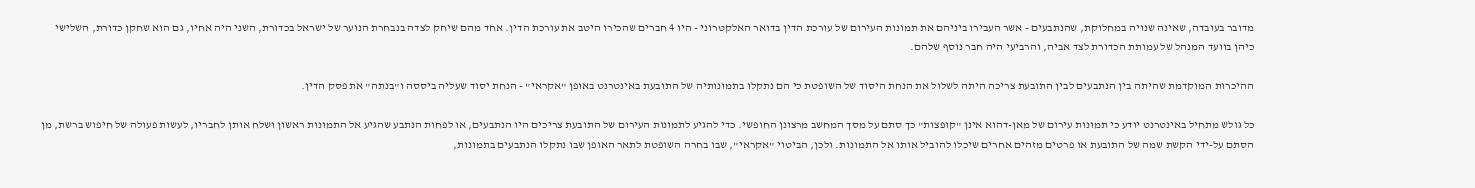מדובר בעובדה, שאינה שנויה במחלוקת, שהנתבעים - אשר העבירו ביניהם את תמונות העירום של עורכת הדין בדואר האלקטרוני - היו 4 חברים שהכירו היטב את עורכת הדין. אחד מהם שיחק לצדה בנבחרת הנוער של ישראל בכדורת, השני היה אחיו, גם הוא שחקן כדורת, השלישי כיהן בוועד המנהל של עמותת הכדורת לצד אביה, והרביעי היה חבר נוסף שלהם.

ההיכרות המוקדמת שהיתה בין הנתבעים לבין התובעת צריכה היתה לשלול את הנחת היסוד של השופטת כי הם נתקלו בתמונותיה של התובעת באינטרנט באופן "אקראי" - הנחת יסוד שעליה ביססה ו"בנתה" את פסק הדין.

כל גולש מתחיל באינטרנט יודע כי תמונות עירום של מאן-דהוא אינן "קופצות" כך סתם על מסך המחשב מרצונן החופשי. כדי להגיע לתמונות העירום של התובעת צריכים היו הנתבעים, או לפחות הנתבע שהגיע אל התמונות ראשון ושלח אותן לחבריו, לעשות פעולה של חיפוש ברשת, מן הסתם על-ידי הקשת שמה של התובעת או פרטים מזהים אחרים שיכלו להוביל אותו אל התמונות. ולכן, הביטוי "אקראי", שבו בחרה השופטת לתאר האופן שבו נתקלו הנתבעים בתמונות,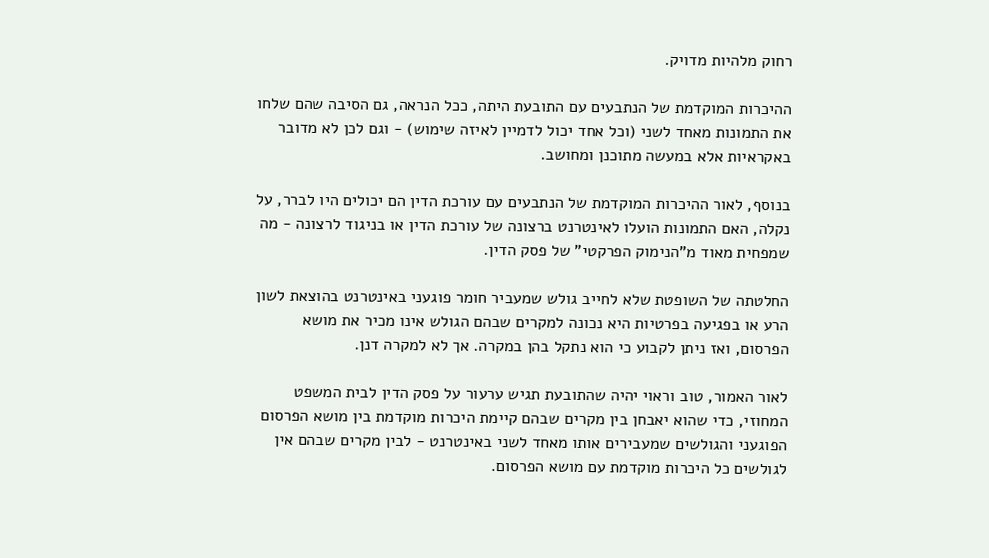רחוק מלהיות מדויק.

ההיכרות המוקדמת של הנתבעים עם התובעת היתה, ככל הנראה, גם הסיבה שהם שלחו את התמונות מאחד לשני (וכל אחד יכול לדמיין לאיזה שימוש) - וגם לכן לא מדובר באקראיות אלא במעשה מתוכנן ומחושב.

בנוסף, לאור ההיכרות המוקדמת של הנתבעים עם עורכת הדין הם יכולים היו לברר, על נקלה, האם התמונות הועלו לאינטרנט ברצונה של עורכת הדין או בניגוד לרצונה - מה שמפחית מאוד מ"הנימוק הפרקטי" של פסק הדין.

החלטתה של השופטת שלא לחייב גולש שמעביר חומר פוגעני באינטרנט בהוצאת לשון הרע או בפגיעה בפרטיות היא נכונה למקרים שבהם הגולש אינו מכיר את מושא הפרסום, ואז ניתן לקבוע כי הוא נתקל בהן במקרה. אך לא למקרה דנן.

לאור האמור, טוב וראוי יהיה שהתובעת תגיש ערעור על פסק הדין לבית המשפט המחוזי, כדי שהוא יאבחן בין מקרים שבהם קיימת היכרות מוקדמת בין מושא הפרסום הפוגעני והגולשים שמעבירים אותו מאחד לשני באינטרנט - לבין מקרים שבהם אין לגולשים כל היכרות מוקדמת עם מושא הפרסום.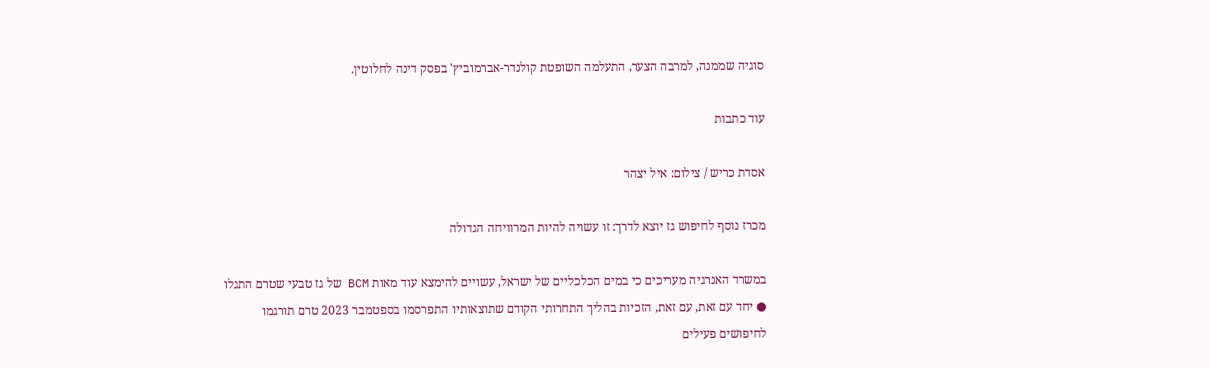סוגיה שממנה, למרבה הצער, התעלמה השופטת קולנדר-אברמוביץ' בפסק דינה לחלוטין.

עוד כתבות

אסדת כריש / צילום: איל יצהר

מכרז נוסף לחיפוש גז יוצא לדרך: זו עשויה להיות המרוויחה הגדולה

במשרד האנרגיה מעריכים כי במים הכלכליים של ישראל, עשויים להימצא עוד מאות BCM של גז טבעי שטרם התגלו ● יחד עם זאת, עם זאת, הזכיות בהליך התחרותי הקודם שתוצאותיו התפרסמו בספטמבר 2023 טרם תורגמו לחיפושים פעילים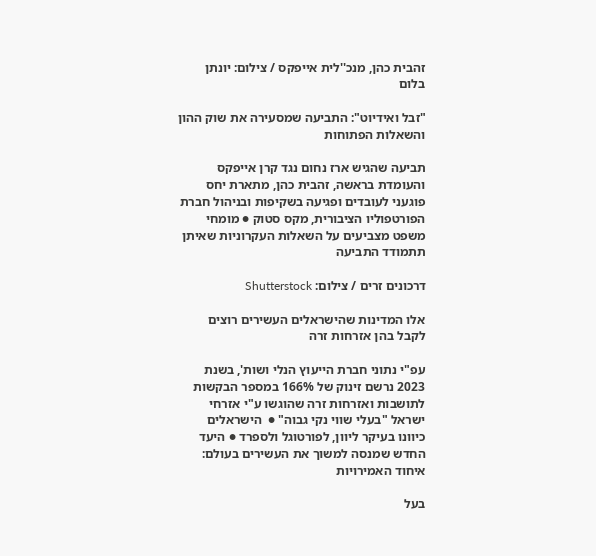זהבית כהן, מנכ''לית אייפקס / צילום: יונתן בלום

"זבל ואידיוט": התביעה שמסעירה את שוק ההון והשאלות הפתוחות

תביעה שהגיש ארז נחום נגד קרן אייפקס והעומדת בראשה, זהבית כהן, מתארת יחס פוגעני לעובדים ופגיעה בשקיפות ובניהול חברת הפורטפוליו הציבורית, מקס סטוק ● מומחי משפט מצביעים על השאלות העקרוניות שאיתן תתמודד התביעה

דרכונים זרים / צילום: Shutterstock

אלו המדינות שהישראלים העשירים רוצים לקבל בהן אזרחות זרה

עפ"י נתוני חברת הייעוץ הנלי ושות', בשנת 2023 נרשם זינוק של 166% במספר הבקשות לתושבות ואזרחות זרה שהוגשו ע"י אזרחי ישראל "בעלי שווי נקי גבוה" ●  הישראלים כיוונו בעיקר ליוון, לפורטוגל ולספרד ● היעד החדש שמנסה למשוך את העשירים בעולם: איחוד האמירויות

בעל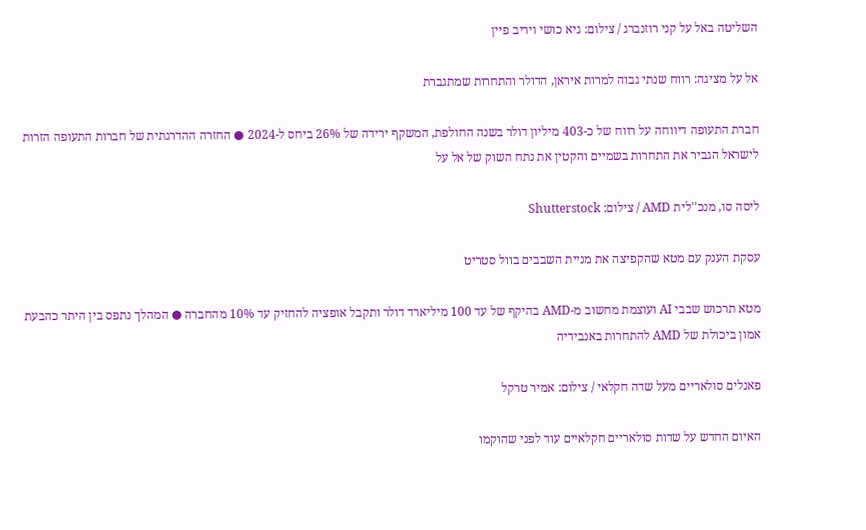השליטה באל על קני רוזנברג / צילום: גיא כושי ויריב פיין

אל על מציגה: רווח שנתי גבוה למרות איראן, הדולר והתחרות שמתגברת

חברת התעופה דיווחה על רווח של כ-403 מיליון דולר בשנה החולפת, המשקף ירידה של 26% ביחס ל-2024 ● החזרה ההדרגתית של חברות התעופה הזרות לישראל הגביר את התחרות בשמיים והקטין את נתח השוק של אל על

ליסה סו, מנכ''לית AMD / צילום: Shutterstock

עסקת הענק עם מטא שהקפיצה את מניית השבבים בוול סטריט

מטא תרכוש שבבי AI ועוצמת מחשוב מ-AMD בהיקף של עד 100 מיליארד דולר ותקבל אופציה להחזיק עד 10% מהחברה ● המהלך נתפס בין היתר כהבעת אמון ביכולת של AMD להתחרות באנבידיה

פאנלים סולאריים מעל שדה חקלאי / צילום: אמיר טרקל

האיום החדש על שדות סולאריים חקלאיים עוד לפני שהוקמו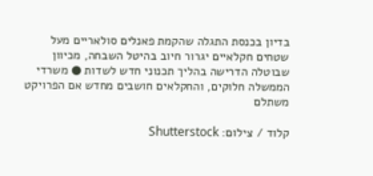בדיון בכנסת התגלה שהקמת פאנלים סולאריים מעל שטחים חקלאיים יגרור חיוב בהיטל השבחה, מכיוון שבוטלה הדרישה בהליך תכנוני חדש לשדות ● משרדי הממשלה חלוקים, והחקלאים חושבים מחדש אם הפרויקט משתלם

קלוד / צילום: Shutterstock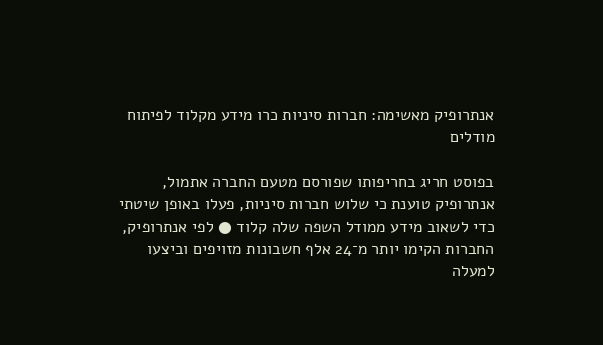אנתרופיק מאשימה: חברות סיניות כרו מידע מקלוד לפיתוח מודלים

בפוסט חריג בחריפותו שפורסם מטעם החברה אתמול, אנתרופיק טוענת כי שלוש חברות סיניות, פעלו באופן שיטתי כדי לשאוב מידע ממודל השפה שלה קלוד ● לפי אנתרופיק, החברות הקימו יותר מ־24 אלף חשבונות מזויפים וביצעו למעלה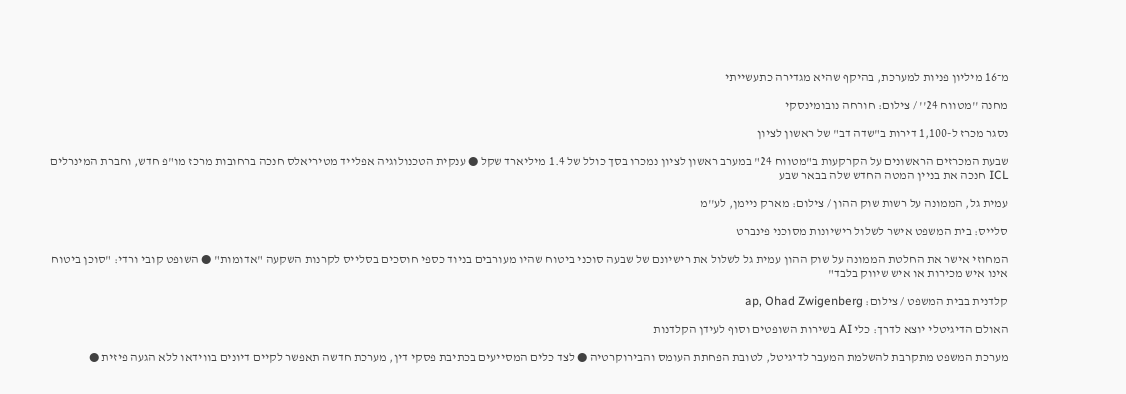מ־16 מיליון פניות למערכת, בהיקף שהיא מגדירה כתעשייתי

מחנה ''מטווח 24'' / צילום: חורחה נובומינסקי

נסגר מכרז ל-1,100 דירות ב"שדה דב" של ראשון לציון

שבעת המכרזים הראשונים על הקרקעות ב"מטווח 24" במערב ראשון לציון נמכרו בסך כולל של 1.4 מיליארד שקל ● ענקית הטכנולוגיה אפלייד מטיריאלס חנכה ברחובות מרכז מו"פ חדש, וחברת המינרלים ICL חנכה את בניין המטה החדש שלה בבאר שבע

עמית גל, הממונה על רשות שוק ההון / צילום: מארק ניימן, לע''מ

סלייס: בית המשפט אישר לשלול רישיונות מסוכני פינברט

המחוזי אישר את החלטת הממונה על שוק ההון עמית גל לשלול את רישיונם של שבעה סוכני ביטוח שהיו מעורבים בניוד כספי חוסכים בסלייס לקרנות השקעה "אדומות" ● השופט קובי ורדי: "סוכן ביטוח אינו איש מכירות או איש שיווק בלבד"

קלדנית בבית המשפט / צילום: ap, Ohad Zwigenberg

האולם הדיגיטלי יוצא לדרך: כלי AI בשירות השופטים וסוף לעידן הקלדנות

מערכת המשפט מתקרבת להשלמת המעבר לדיגיטל, לטובת הפחתת העומס והבירוקרטיה ● לצד כלים המסייעים בכתיבת פסקי דין, מערכת חדשה תאפשר לקיים דיונים בווידאו ללא הגעה פיזית ●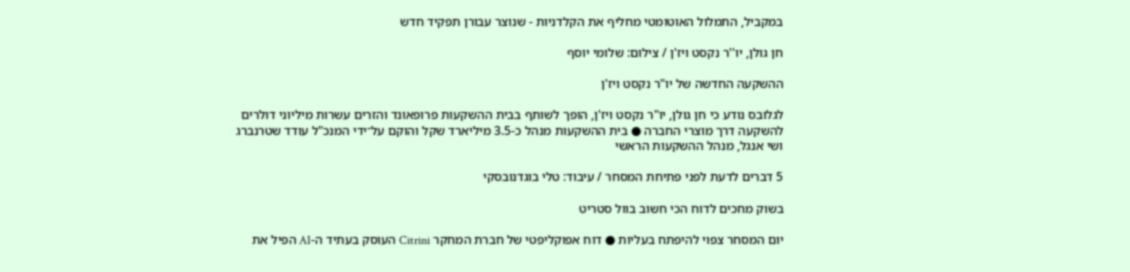במקביל, התמלול האוטומטי מחליף את הקלדניות - שנוצר עבורן תפקיד חדש

חן גולן, יו''ר נקסט ויז'ן / צילום: שלומי יוסף

ההשקעה החדשה של יו"ר נקסט ויז'ן

לגלובס נודע כי חן גולן, יו"ר נקסט ויז'ן, הופך לשותף בבית ההשקעות פרופאונד והזרים עשרות מיליוני דולרים להשקעה דרך מוצרי החברה ● בית ההשקעות מנהל כ-3.5 מיליארד שקל והוקם על־ידי המנכ"ל עודד שטרנברג ושי אנגל, מנהל ההשקעות הראשי

5 דברים לדעת לפני פתיחת המסחר / עיבוד: טלי בוגדנובסקי

בשוק מחכים לדוח הכי חשוב בוול סטריט

יום המסחר צפוי להיפתח בעליות ● דוח אפוקליפטי של חברת המחקר Citrini העוסק בעתיד ה-AI הפיל את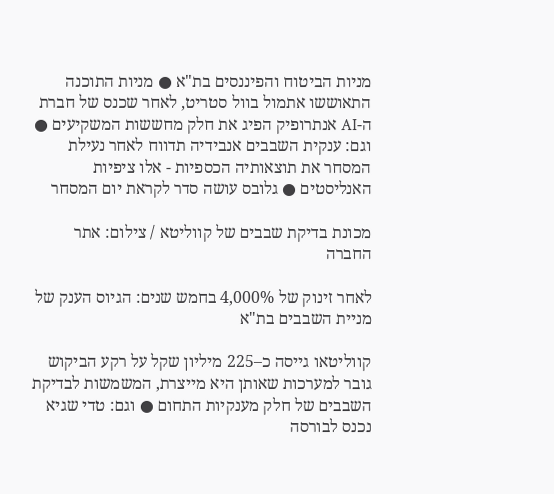מניות הביטוח והפיננסים בת"א ● מניות התוכנה התאוששו אתמול בוול סטריט, לאחר שכנס של חברת ה-AI אנתרופיק הפיג את חלק מחששות המשקיעים ● וגם: ענקית השבבים אנבידיה תדווח לאחר נעילת המסחר את תוצאותיה הכספיות - אלו ציפיות האנליסטים ● גלובס עושה סדר לקראת יום המסחר

מכונת בדיקת שבבים של קווליטא / צילום: אתר החברה

לאחר זינוק של 4,000% בחמש שנים: הגיוס הענק של מניית השבבים בת"א

קווליטאו גייסה כ–225 מיליון שקל על רקע הביקוש גובר למערכות שאותן היא מייצרת, המשמשות לבדיקת השבבים של חלק מענקיות התחום ● וגם: טדי שגיא נכנס לבורסה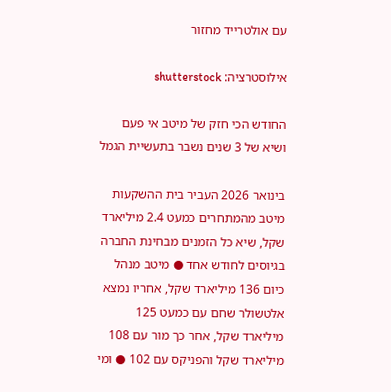עם אולטרייד מחזור

אילוסטרציה: shutterstock

החודש הכי חזק של מיטב אי פעם ושיא של 3 שנים נשבר בתעשיית הגמל

בינואר 2026 העביר בית ההשקעות מיטב מהמתחרים כמעט 2.4 מיליארד שקל, שיא כל הזמנים מבחינת החברה בגיוסים לחודש אחד ● מיטב מנהל כיום 136 מיליארד שקל, אחריו נמצא אלטשולר שחם עם כמעט 125 מיליארד שקל, אחר כך מור עם 108 מיליארד שקל והפניקס עם 102 ● ומי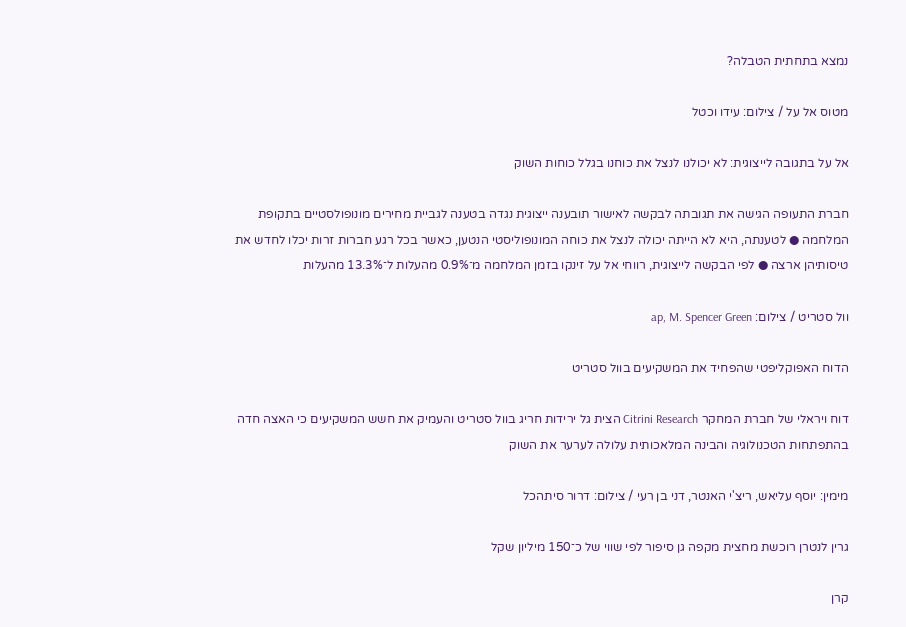נמצא בתחתית הטבלה?

מטוס אל על / צילום: עידו וכטל

אל על בתגובה לייצוגית: לא יכולנו לנצל את כוחנו בגלל כוחות השוק

חברת התעופה הגישה את תגובתה לבקשה לאישור תובענה ייצוגית נגדה בטענה לגביית מחירים מונופולסטיים בתקופת המלחמה ● לטענתה, היא לא הייתה יכולה לנצל את כוחה המונופוליסטי הנטען, כאשר בכל רגע חברות זרות יכלו לחדש את טיסותיהן ארצה ● לפי הבקשה לייצוגית, רווחי אל על זינקו בזמן המלחמה מ־0.9% מהעלות ל־13.3% מהעלות

וול סטריט / צילום: ap, M. Spencer Green

הדוח האפוקליפטי שהפחיד את המשקיעים בוול סטריט

דוח ויראלי של חברת המחקר Citrini Research הצית גל ירידות חריג בוול סטריט והעמיק את חשש המשקיעים כי האצה חדה בהתפתחות הטכנולוגיה והבינה המלאכותית עלולה לערער את השוק

מימין: יוסף עליאש, ריצ'י האנטר, דני בן רעי / צילום: דרור סיתהכל

גרין לנטרן רוכשת מחצית מקפה גן סיפור לפי שווי של כ־150 מיליון שקל

קרן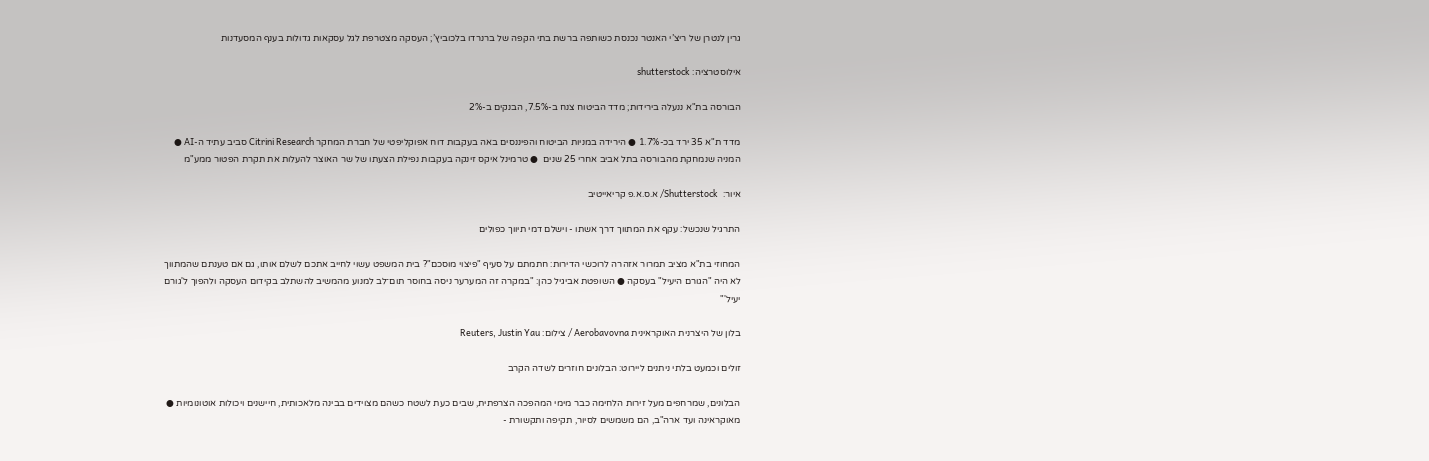גרין לנטרן של ריצ’י האנטר נכנסת כשותפה ברשת בתי הקפה של ברנרדו בלכוביץ’; העסקה מצטרפת לגל עסקאות גדולות בענף המסעדנות

אילוסטרציה: shutterstock

הבורסה בת"א ננעלה בירידות; מדד הביטוח צנח ב-7.5%, הבנקים ב-2%

מדד ת"א 35 ירד בכ-1.7% ● הירידה במניות הביטוח והפיננסים באה בעקבות דוח אפוקליפטי של חברת המחקר Citrini Research סביב עתיד ה-AI ● המניה שנמחקת מהבורסה בתל אביב אחרי 25 שנים  ● טרמינל איקס זינקה בעקבות נפילת הצעתו של שר האוצר להעלות את תקרת הפטור ממע"מ

איור:  Shutterstock/ א.ס.א.פ קריאייטיב

התרגיל שנכשל: עקף את המתווך דרך אשתו - וישלם דמי תיווך כפולים

המחוזי בת"א מציב תמרור אזהרה לרוכשי הדירות: חתמתם על סעיף "פיצוי מוסכם"? בית המשפט עשוי לחייב אתכם לשלם אותו, גם אם טענתם שהמתווך לא היה "הגורם היעיל" בעסקה ● השופטת אביגיל כהן: "במקרה זה המערער ניסה בחוסר תום־לב למנוע מהמשיב להשתלב בקידום העסקה ולהפוך ל'גורם יעיל'"

בלון של היצרנית האוקראינית Aerobavovna / צילום: Reuters, Justin Yau

זולים וכמעט בלתי ניתנים ליירוט: הבלונים חוזרים לשדה הקרב

הבלונים, שמרחפים מעל זירות הלחימה כבר מימי המהפכה הצרפתית, שבים כעת לשטח כשהם מצוידים בבינה מלאכותית, חיישנים ויכולות אוטונומיות ● מאוקראינה ועד ארה"ב, הם משמשים לסיור, תקיפה ותקשורת -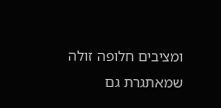ומציבים חלופה זולה שמאתגרת גם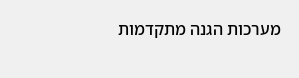מערכות הגנה מתקדמות